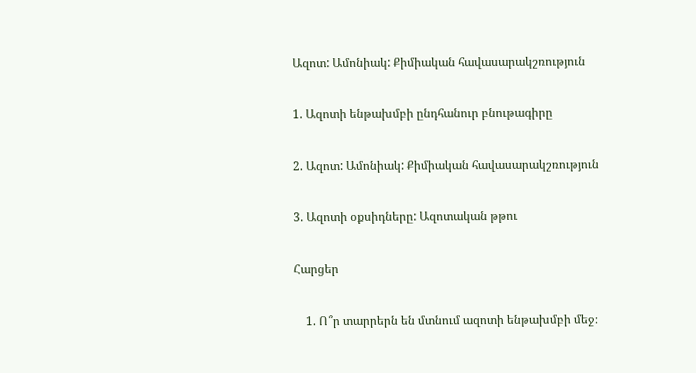Ազոտ: Ամոնիակ: Քիմիական հավասարակշռություն

1. Ազոտի ենթախմբի ընդհանուր բնութագիրը

2. Ազոտ: Ամոնիակ: Քիմիական հավասարակշռություն

3. Ազոտի օքսիդները: Ազոտական թթու

Հարցեր

    1. Ո՞ր տարրերն են մտնում ազոտի ենթախմբի մեջ։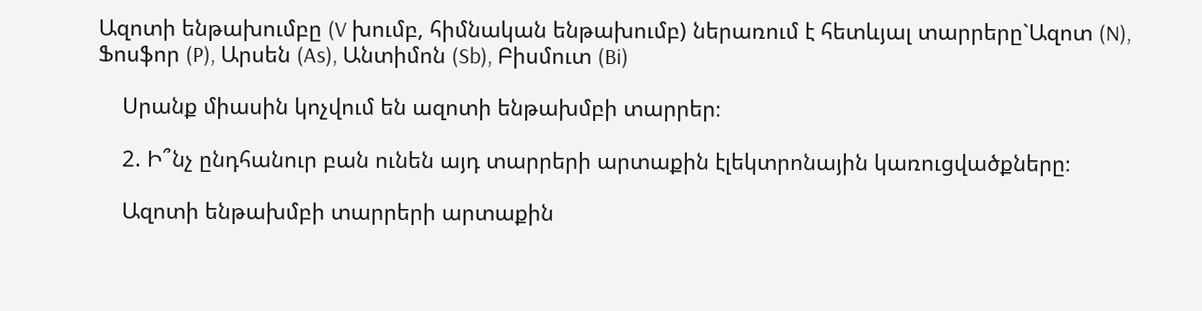Ազոտի ենթախումբը (V խումբ, հիմնական ենթախումբ) ներառում է հետևյալ տարրերը`Ազոտ (N), Ֆոսֆոր (P), Արսեն (As), Անտիմոն (Sb), Բիսմուտ (Bi)

    Սրանք միասին կոչվում են ազոտի ենթախմբի տարրեր։

    2. Ի՞նչ ընդհանուր բան ունեն այդ տարրերի արտաքին էլեկտրոնային կառուցվածքները։

    Ազոտի ենթախմբի տարրերի արտաքին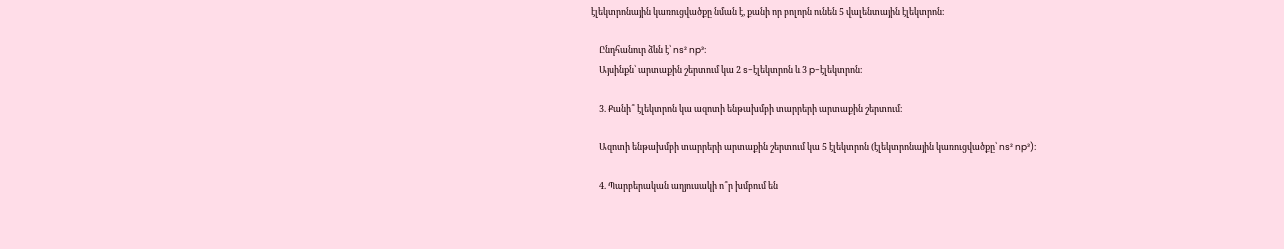էլեկտրոնային կառուցվածքը նման է, քանի որ բոլորն ունեն 5 վալենտային էլեկտրոն։

    Ընդհանուր ձևն է՝ ns² np³։
    Այսինքն՝ արտաքին շերտում կա 2 s-էլեկտրոն և 3 p-էլեկտրոն։

    3. Քանի՞ էլեկտրոն կա ազոտի ենթախմբի տարրերի արտաքին շերտում։

    Ազոտի ենթախմբի տարրերի արտաքին շերտում կա 5 էլեկտրոն (էլեկտրոնային կառուցվածքը՝ ns² np³)։

    4. Պարբերական աղյուսակի ո՞ր խմբում են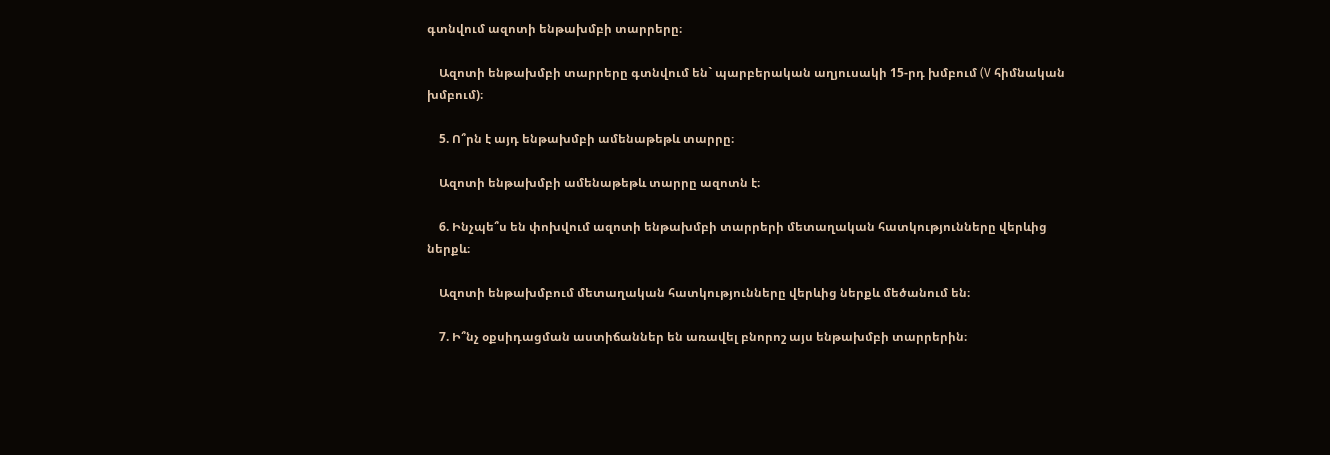գտնվում ազոտի ենթախմբի տարրերը։

    Ազոտի ենթախմբի տարրերը գտնվում են` պարբերական աղյուսակի 15-րդ խմբում (V հիմնական խմբում)։

    5. Ո՞րն է այդ ենթախմբի ամենաթեթև տարրը։

    Ազոտի ենթախմբի ամենաթեթև տարրը ազոտն է։

    6. Ինչպե՞ս են փոխվում ազոտի ենթախմբի տարրերի մետաղական հատկությունները վերևից ներքև։

    Ազոտի ենթախմբում մետաղական հատկությունները վերևից ներքև մեծանում են։

    7. Ի՞նչ օքսիդացման աստիճաններ են առավել բնորոշ այս ենթախմբի տարրերին։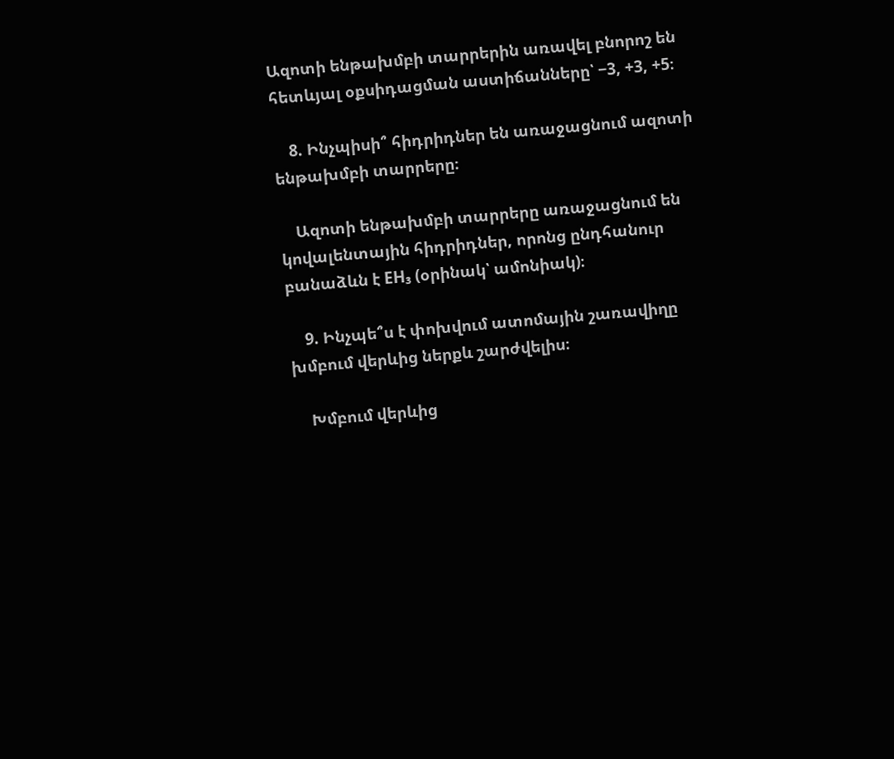Ազոտի ենթախմբի տարրերին առավել բնորոշ են հետևյալ օքսիդացման աստիճանները՝ −3, +3, +5։

    8. Ինչպիսի՞ հիդրիդներ են առաջացնում ազոտի ենթախմբի տարրերը։

    Ազոտի ենթախմբի տարրերը առաջացնում են կովալենտային հիդրիդներ, որոնց ընդհանուր բանաձևն է EH₃ (օրինակ՝ ամոնիակ)։

    9. Ինչպե՞ս է փոխվում ատոմային շառավիղը խմբում վերևից ներքև շարժվելիս։

    Խմբում վերևից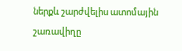ներքև շարժվելիս ատոմային շառավիղը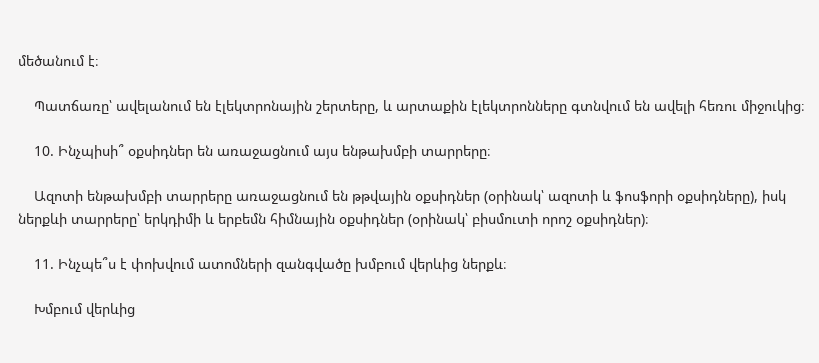մեծանում է։

    Պատճառը՝ ավելանում են էլեկտրոնային շերտերը, և արտաքին էլեկտրոնները գտնվում են ավելի հեռու միջուկից։

    10. Ինչպիսի՞ օքսիդներ են առաջացնում այս ենթախմբի տարրերը։

    Ազոտի ենթախմբի տարրերը առաջացնում են թթվային օքսիդներ (օրինակ՝ ազոտի և ֆոսֆորի օքսիդները), իսկ ներքևի տարրերը՝ երկդիմի և երբեմն հիմնային օքսիդներ (օրինակ՝ բիսմուտի որոշ օքսիդներ)։

    11. Ինչպե՞ս է փոխվում ատոմների զանգվածը խմբում վերևից ներքև։

    Խմբում վերևից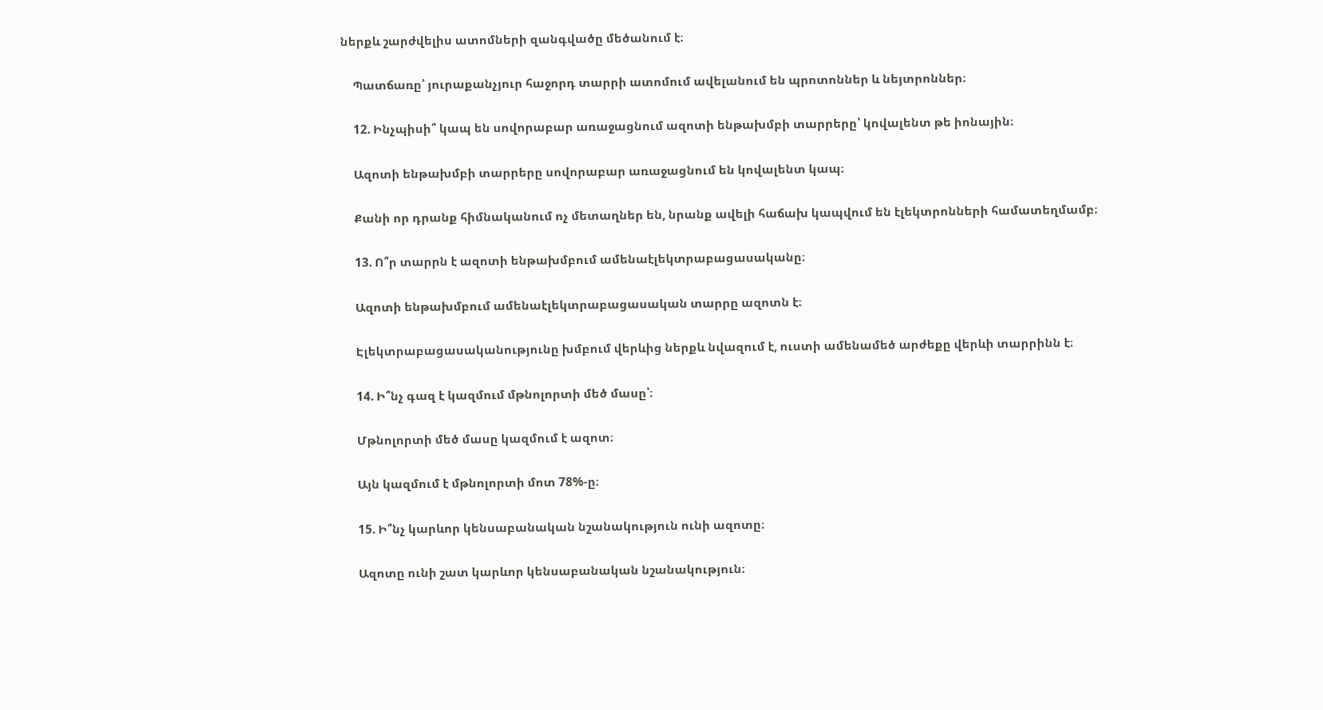ներքև շարժվելիս ատոմների զանգվածը մեծանում է։

    Պատճառը՝ յուրաքանչյուր հաջորդ տարրի ատոմում ավելանում են պրոտոններ և նեյտրոններ։

    12. Ինչպիսի՞ կապ են սովորաբար առաջացնում ազոտի ենթախմբի տարրերը՝ կովալենտ թե իոնային։

    Ազոտի ենթախմբի տարրերը սովորաբար առաջացնում են կովալենտ կապ։

    Քանի որ դրանք հիմնականում ոչ մետաղներ են, նրանք ավելի հաճախ կապվում են էլեկտրոնների համատեղմամբ։

    13. Ո՞ր տարրն է ազոտի ենթախմբում ամենաէլեկտրաբացասականը։

    Ազոտի ենթախմբում ամենաէլեկտրաբացասական տարրը ազոտն է։

    Էլեկտրաբացասականությունը խմբում վերևից ներքև նվազում է, ուստի ամենամեծ արժեքը վերևի տարրինն է։

    14. Ի՞նչ գազ է կազմում մթնոլորտի մեծ մասը՝։

    Մթնոլորտի մեծ մասը կազմում է ազոտ։

    Այն կազմում է մթնոլորտի մոտ 78%-ը։

    15. Ի՞նչ կարևոր կենսաբանական նշանակություն ունի ազոտը։

    Ազոտը ունի շատ կարևոր կենսաբանական նշանակություն։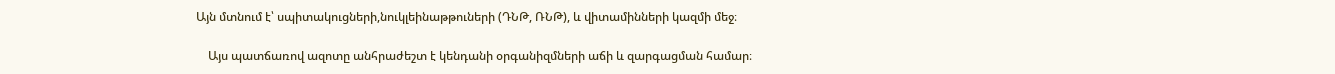Այն մտնում է՝ սպիտակուցների,նուկլեինաթթուների (ԴՆԹ, ՌՆԹ), և վիտամինների կազմի մեջ։

    Այս պատճառով ազոտը անհրաժեշտ է կենդանի օրգանիզմների աճի և զարգացման համար։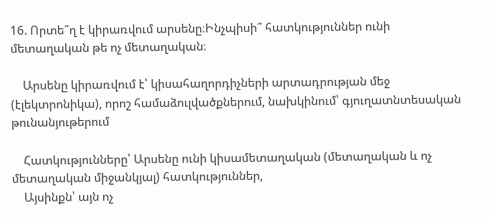16. Որտե՞ղ է կիրառվում արսենը։Ինչպիսի՞ հատկություններ ունի մետաղական թե ոչ մետաղական։

    Արսենը կիրառվում է՝ կիսահաղորդիչների արտադրության մեջ (էլեկտրոնիկա), որոշ համաձուլվածքներում, նախկինում՝ գյուղատնտեսական թունանյութերում

    Հատկությունները՝ Արսենը ունի կիսամետաղական (մետաղական և ոչ մետաղական միջանկյալ) հատկություններ,
    Այսինքն՝ այն ոչ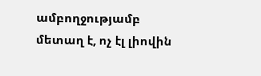ամբողջությամբ մետաղ է, ոչ էլ լիովին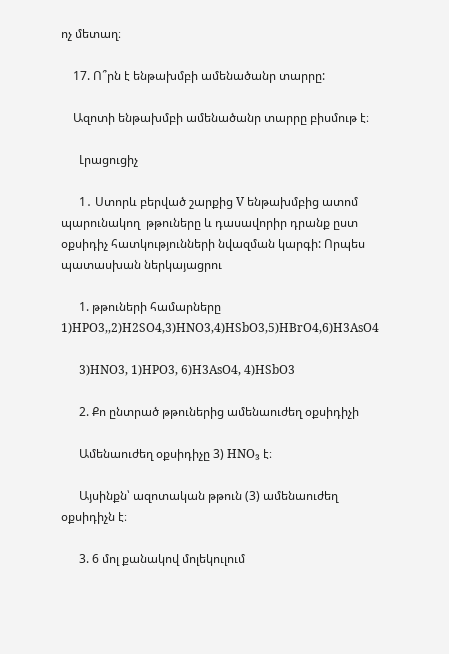ոչ մետաղ։

    17. Ո՞րն է ենթախմբի ամենածանր տարրը:

    Ազոտի ենթախմբի ամենածանր տարրը բիսմութ է։

      Լրացուցիչ

      1․ Ստորև բերված շարքից V ենթախմբից ատոմ պարունակող  թթուները և դասավորիր դրանք ըստ օքսիդիչ հատկությունների նվազման կարգի: Որպես պատասխան ներկայացրու

      1. թթուների համարները 1)HPO3,,2)H2SO4,3)HNO3,4)HSbO3,5)HBrO4,6)H3AsO4

      3)HNO3, 1)HPO3, 6)H3AsO4, 4)HSbO3

      2. Քո ընտրած թթուներից ամենաուժեղ օքսիդիչի

      Ամենաուժեղ օքսիդիչը 3) HNO₃ է։

      Այսինքն՝ ազոտական թթուն (3) ամենաուժեղ օքսիդիչն է։

      3. 6 մոլ քանակով մոլեկուլում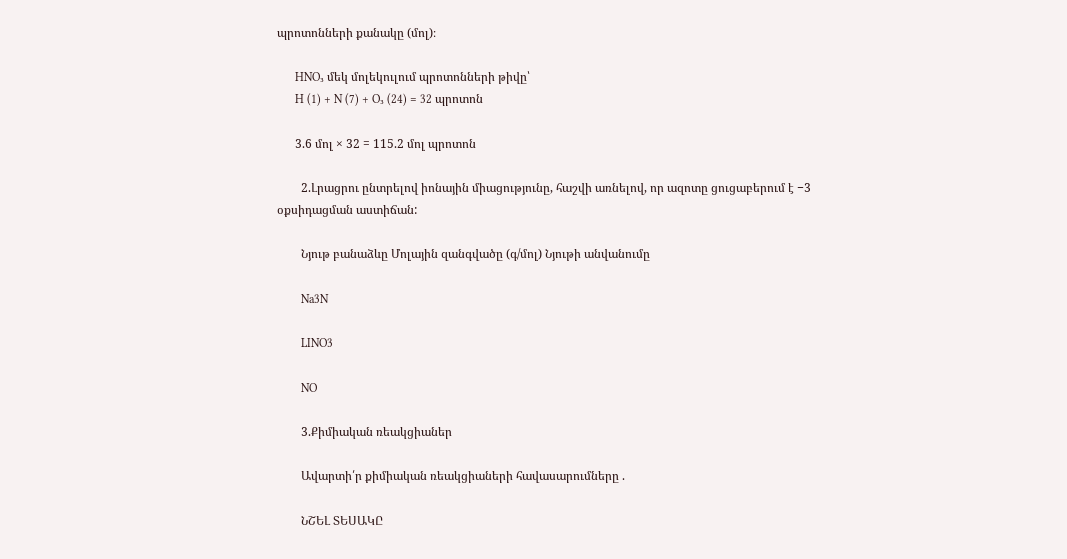պրոտոնների քանակը (մոլ)։

      HNO₃ մեկ մոլեկուլում պրոտոնների թիվը՝
      H (1) + N (7) + O₃ (24) = 32 պրոտոն

      3.6 մոլ × 32 = 115.2 մոլ պրոտոն

        2.Լրացրու ընտրելով իոնային միացությունը, հաշվի առնելով, որ ազոտը ցուցաբերում է −3 օքսիդացման աստիճան:

        Նյութ բանաձևը Մոլային զանգվածը (գ/մոլ) Նյութի անվանումը

        Na3N

        LINO3

        NO

        3.Քիմիական ռեակցիաներ

        Ավարտի՛ր քիմիական ռեակցիաների հավասարումները .

        ՆՇԵԼ ՏԵՍԱԿԸ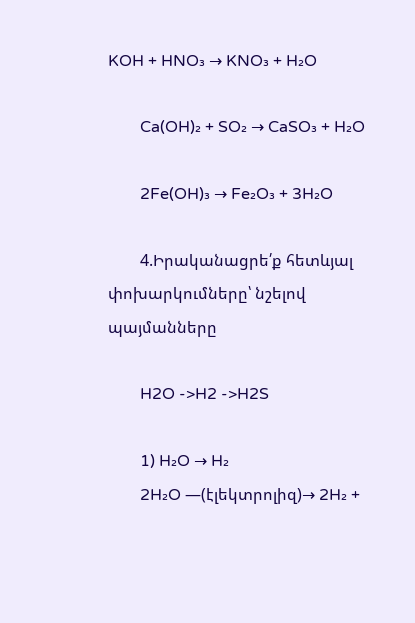KOH + HNO₃ → KNO₃ + H₂O

        Ca(OH)₂ + SO₂ → CaSO₃ + H₂O

        2Fe(OH)₃ → Fe₂O₃ + 3H₂O

        4.Իրականացրե՛ք հետևյալ փոխարկումները՝ նշելով պայմանները

        H2O ->H2 ->H2S

        1) H₂O → H₂
        2H₂O —(էլեկտրոլիզ)→ 2H₂ +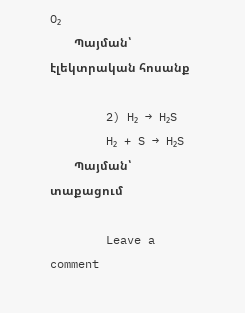O₂
        Պայման՝ էլեկտրական հոսանք

        2) H₂ → H₂S
        H₂ + S → H₂S
        Պայման՝ տաքացում

        Leave a comment